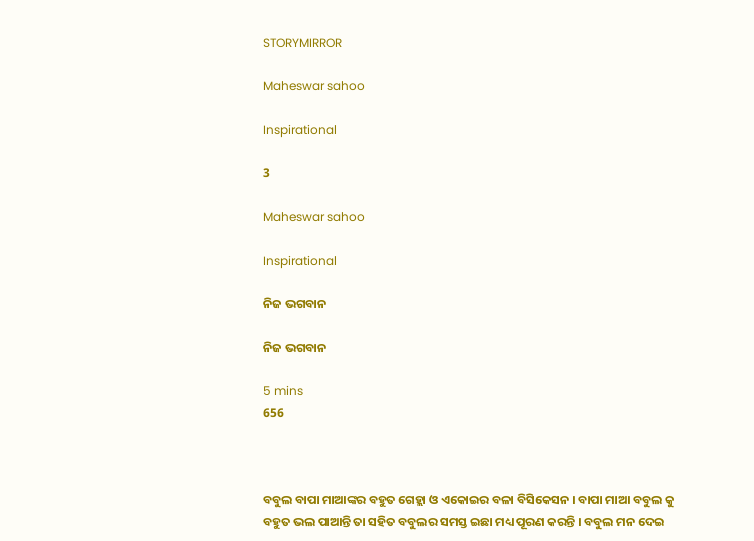STORYMIRROR

Maheswar sahoo

Inspirational

3

Maheswar sahoo

Inspirational

ନିଜ ଭଗବାନ

ନିଜ ଭଗବାନ

5 mins
656



ବବୁଲ ବାପା ମାଆଙ୍କର ବହୁତ ଗେହ୍ଲା ଓ ଏକୋଇର ବଳା ବିସିକେସନ । ବାପା ମାଆ ବବୁଲ କୁ ବହୁତ ଭଲ ପାଆନ୍ତି ତା ସହିତ ବବୁଲର ସମସ୍ତ ଇଛା ମଧ୍ୟ ପୂରଣ କରନ୍ତି । ବବୁଲ ମନ ଦେଇ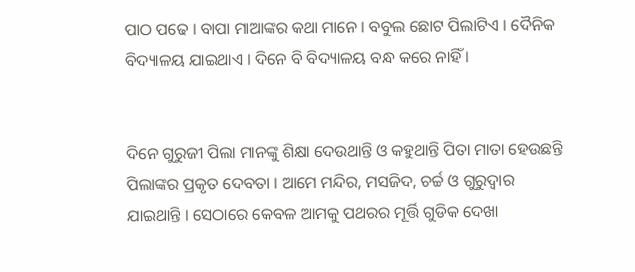ପାଠ ପଢେ । ବାପା ମାଆଙ୍କର କଥା ମାନେ । ବବୁଲ ଛୋଟ ପିଲାଟିଏ । ଦୈନିକ ବିଦ୍ୟାଳୟ ଯାଇଥାଏ । ଦିନେ ବି ବିଦ୍ୟାଳୟ ବନ୍ଧ କରେ ନାହିଁ ।


ଦିନେ ଗୁରୁଜୀ ପିଲା ମାନଙ୍କୁ ଶିକ୍ଷା ଦେଉଥାନ୍ତି ଓ କହୁଥାନ୍ତି ପିତା ମାତା ହେଉଛନ୍ତି ପିଲାଙ୍କର ପ୍ରକୃତ ଦେବତା । ଆମେ ମନ୍ଦିର, ମସଜିଦ, ଚର୍ଚ୍ଚ ଓ ଗୁରୁଦ୍ୱାର ଯାଇଥାନ୍ତି । ସେଠାରେ କେବଳ ଆମକୁ ପଥରର ମୂର୍ତ୍ତି ଗୁଡିକ ଦେଖା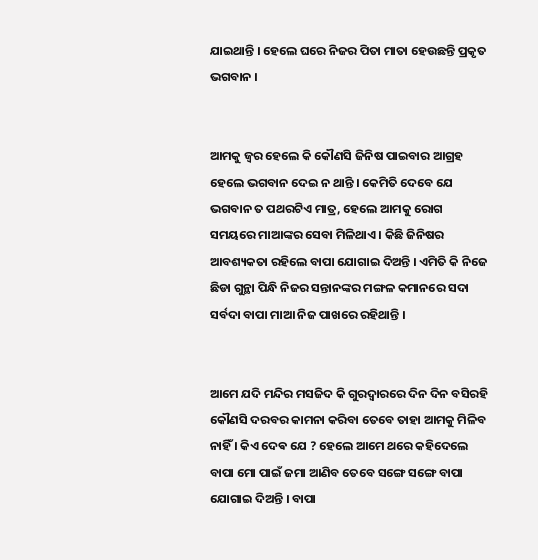ଯାଇଥାନ୍ତି । ହେଲେ ଘରେ ନିଜର ପିତା ମାତା ହେଉଛନ୍ତି ପ୍ରକୃତ ଭଗବାନ ।


ଆମକୁ ଜ୍ୱର ହେଲେ କି କୌଣସି ଜିନିଷ ପାଇବାର ଆଗ୍ରହ ହେଲେ ଭଗବାନ ଦେଇ ନ ଥାନ୍ତି । କେମିତି ଦେବେ ଯେ ଭଗବାନ ତ ପଥରଟିଏ ମାତ୍ର, ହେଲେ ଆମକୁ ରୋଗ ସମୟରେ ମାଆଙ୍କର ସେବା ମିଳିଥାଏ । କିଛି ଜିନିଷର ଆବଶ୍ୟକତା ରହିଲେ ବାପା ଯୋଗାଇ ଦିଅନ୍ତି । ଏମିତି କି ନିଜେ ଛିଡା ଗୁନ୍ଥା ପିନ୍ଧି ନିଜର ସନ୍ତାନଙ୍କର ମଙ୍ଗଳ କମାନରେ ସଦା ସର୍ବଦା ବାପା ମାଆ ନିଜ ପାଖରେ ରହିଥାନ୍ତି ।


ଆମେ ଯଦି ମନ୍ଦିର ମସଜିଦ କି ଗୁରଦ୍ୱାରରେ ଦିନ ଦିନ ବସିରହି କୌଣସି ଦରବର କାମନା କରିବା ତେବେ ତାହା ଆମକୁ ମିଳିବ ନାହିଁ । କିଏ ଦେଵ ଯେ ? ହେଲେ ଆମେ ଥରେ କହିଦେଲେ ବାପା ମୋ ପାଇଁ ଜମା ଆଣିବ ତେବେ ସଙ୍ଗେ ସଙ୍ଗେ ବାପା ଯୋଗାଇ ଦିଅନ୍ତି । ବାପା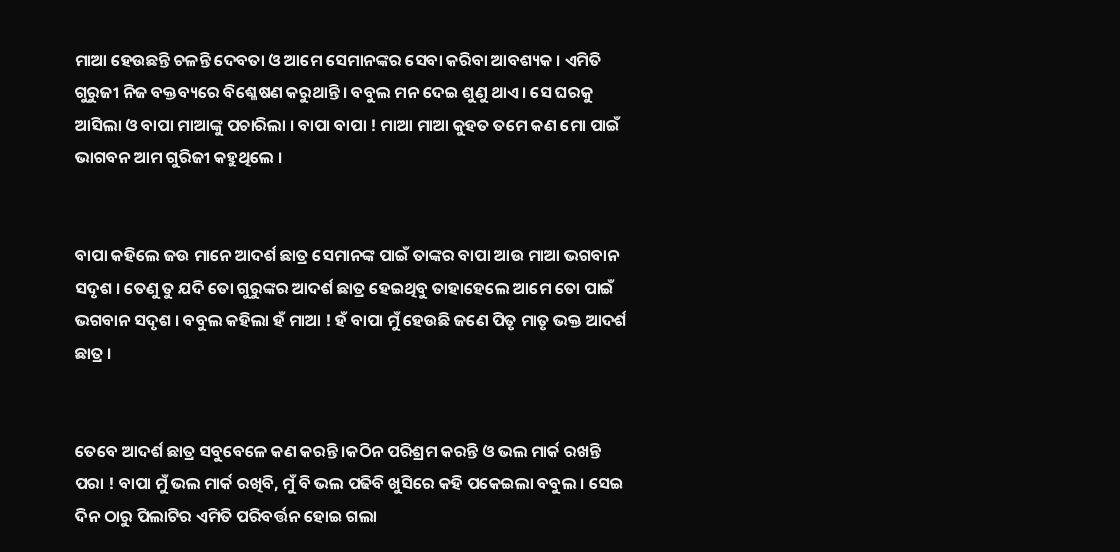ମାଆ ହେଉଛନ୍ତି ଚଳନ୍ତି ଦେବତା ଓ ଆମେ ସେମାନଙ୍କର ସେବା କରିବା ଆବଶ୍ୟକ । ଏମିତି ଗୁରୁଜୀ ନିଜ ବକ୍ତବ୍ୟରେ ବିଶ୍ଳେଷଣ କରୁଥାନ୍ତି । ବବୁଲ ମନ ଦେଇ ଶୁଣୁ ଥାଏ । ସେ ଘରକୁ ଆସିଲା ଓ ବାପା ମାଆଙ୍କୁ ପଚାରିଲା । ବାପା ବାପା ! ମାଆ ମାଆ କୁହତ ତମେ କଣ ମୋ ପାଇଁ ଭାଗବନ ଆମ ଗୁରିଜୀ କହୁଥିଲେ ।


ବାପା କହିଲେ ଜଉ ମାନେ ଆଦର୍ଶ ଛାତ୍ର ସେମାନଙ୍କ ପାଇଁ ତାଙ୍କର ବାପା ଆଉ ମାଆ ଭଗବାନ ସଦୃଶ । ତେଣୁ ତୁ ଯଦି ତୋ ଗୁରୁଙ୍କର ଆଦର୍ଶ ଛାତ୍ର ହେଇଥିବୁ ତାହାହେଲେ ଆମେ ତୋ ପାଇଁ ଭଗବାନ ସଦୃଶ । ବବୁଲ କହିଲା ହଁ ମାଆ ! ହଁ ବାପା ମୁଁ ହେଉଛି ଜଣେ ପିତୃ ମାତୃ ଭକ୍ତ ଆଦର୍ଶ ଛାତ୍ର ।


ତେବେ ଆଦର୍ଶ ଛାତ୍ର ସବୁବେଳେ କଣ କରନ୍ତି ।କଠିନ ପରିଶ୍ରମ କରନ୍ତି ଓ ଭଲ ମାର୍କ ରଖନ୍ତି ପରା ! ବାପା ମୁଁ ଭଲ ମାର୍କ ରଖିବି, ମୁଁ ବି ଭଲ ପଢିବି ଖୁସିରେ କହି ପକେଇଲା ବବୁଲ । ସେଇ ଦିନ ଠାରୁ ପିଲାଟିର ଏମିତି ପରିବର୍ତ୍ତନ ହୋଇ ଗଲା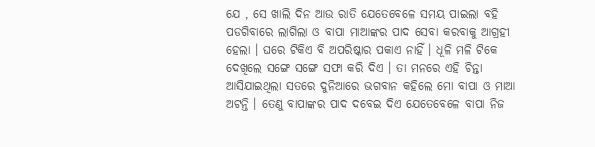ଯେ , ସେ ଖାଲି ଦିନ ଆଉ ରାତି ଯେତେବେଳେ ସମୟ ପାଇଲା ବହି ପଡଗିବାରେ ଲାଗିଲା ଓ ବାପା ମାଆଙ୍କର ପାଦ ସେବା କରବାକୁ ଆଗ୍ରହୀ ହେଲା । ଘରେ ଟିକିଏ ବି ଅପରିଷ୍କାର ପକାଏ ନାହିଁ । ଧୂଳି ମଳି ଟିକେ ଦେଖିଲେ ସଙ୍ଗେ ସଙ୍ଗେ ସଫା କରି ଦିଏ । ତା ମନରେ ଏହି ଚିନ୍ତା ଆସିଯାଇଥିଲା ସତରେ ଦୁନିଆରେ ଭଗବାନ କହିଲେ ମୋ ବାପା ଓ ମାଆ ଅଟନ୍ତି । ତେଣୁ ବାପାଙ୍କର ପାଦ ଦବେଇ ଦିଏ ଯେତେବେଳେ ବାପା ନିଜ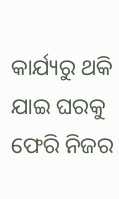କାର୍ଯ୍ୟରୁ ଥକି ଯାଇ ଘରକୁ ଫେରି ନିଜର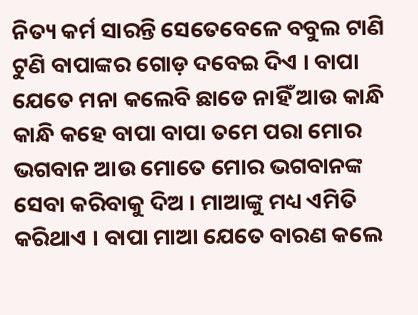ନିତ୍ୟ କର୍ମ ସାରନ୍ତି ସେତେବେଳେ ବବୁଲ ଟାଣି ଟୁଣି ବାପାଙ୍କର ଗୋଡ଼ ଦବେଇ ଦିଏ । ବାପା ଯେତେ ମନା କଲେବି ଛାଡେ ନାହିଁ ଆଉ କାନ୍ଧି କାନ୍ଧି କହେ ବାପା ବାପା ତମେ ପରା ମୋର ଭଗବାନ ଆଉ ମୋତେ ମୋର ଭଗବାନଙ୍କ ସେବା କରିବାକୁ ଦିଅ । ମାଆଙ୍କୁ ମଧ୍ୟ ଏମିତି କରିଥାଏ । ବାପା ମାଆ ଯେତେ ବାରଣ କଲେ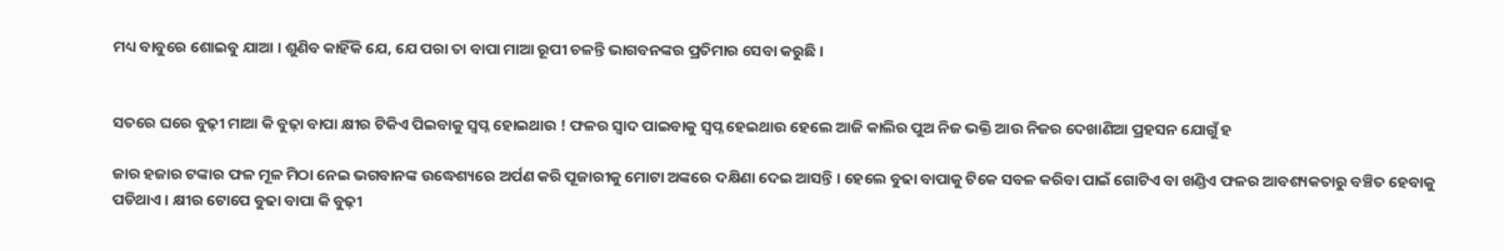ମଧ୍ୟ ବାବୁରେ ଶୋଇବୁ ଯାଆ । ଶୁଣିବ କାହିଁକି ଯେ, ଯେ ପରା ତା ବାପା ମାଆ ରୂପୀ ଚଳନ୍ତି ଭାଗବନଙ୍କର ପ୍ରତିମାର ସେବା କରୁଛି ।


ସତରେ ଘରେ ବୁଢ଼ୀ ମାଆ କି ବୁଢ଼ା ବାପା କ୍ଷୀର ଟିକିଏ ପିଇବାକୁ ସ୍ୱପ୍ନ ହୋଇଥାଉ ! ଫଳର ସ୍ୱାଦ ପାଇବାକୁ ସ୍ୱପ୍ନ ହେଇଥାଉ ହେଲେ ଆଜି କାଲିର ପୁଅ ନିଜ ଭକ୍ତି ଆଉ ନିଜର ଦେଖାଣିଆ ପ୍ରହସନ ଯୋଗୁଁ ହ

ଜାର ହଜାର ଟଙ୍କାର ଫଳ ମୂଳ ମିଠା ନେଇ ଭଗବାନଙ୍କ ଉଦ୍ଧେଶ୍ୟରେ ଅର୍ପଣ କରି ପୂଜାରୀକୁ ମୋଟା ଅଙ୍କରେ ଦକ୍ଷିଣା ଦେଇ ଆସନ୍ତି । ହେଲେ ବୁଢା ବାପାକୁ ଟିକେ ସବଳ କରିବା ପାଇଁ ଗୋଟିଏ ବା ଖଣ୍ଡିଏ ଫଳର ଆବଶ୍ୟକତାରୁ ବଞ୍ଚିତ ହେବାକୁ ପଡିଥାଏ । କ୍ଷୀର ଟୋପେ ବୁଢା ବାପା କି ବୁଢ଼ୀ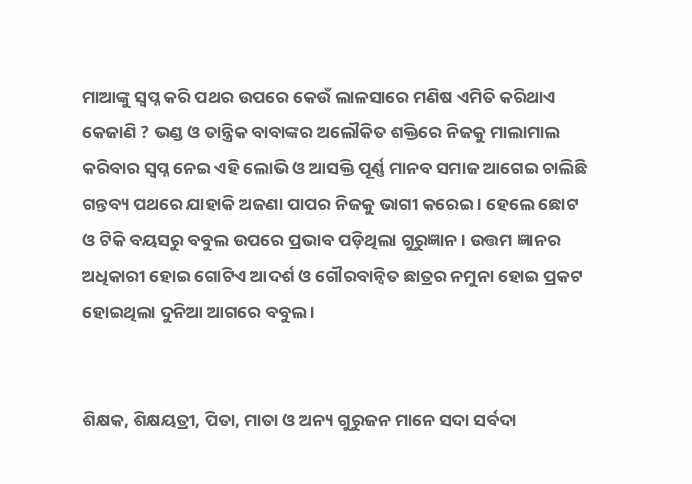ମାଆଙ୍କୁ ସ୍ୱପ୍ନ କରି ପଥର ଉପରେ କେଉଁ ଲାଳସାରେ ମଣିଷ ଏମିତି କରିଥାଏ କେଜାଣି ? ଭଣ୍ଡ ଓ ତାନ୍ତ୍ରିକ ବାବାଙ୍କର ଅଲୌକିତ ଶକ୍ତିରେ ନିଜକୁ ମାଲାମାଲ କରିବାର ସ୍ୱପ୍ନ ନେଇ ଏହି ଲୋଭି ଓ ଆସକ୍ତି ପୂର୍ଣ୍ଣ ମାନବ ସମାଜ ଆଗେଇ ଚାଲିଛି ଗନ୍ତବ୍ୟ ପଥରେ ଯାହାକି ଅଜଣା ପାପର ନିଜକୁ ଭାଗୀ କରେଇ । ହେଲେ ଛୋଟ ଓ ଟିକି ବୟସରୁ ବବୁଲ ଉପରେ ପ୍ରଭାବ ପଡ଼ିଥିଲା ଗୁରୁଜ୍ଞାନ । ଉତ୍ତମ ଜ୍ଞାନର ଅଧିକାରୀ ହୋଇ ଗୋଟିଏ ଆଦର୍ଶ ଓ ଗୌରବାନ୍ୱିତ ଛାତ୍ରର ନମୁନା ହୋଇ ପ୍ରକଟ ହୋଇଥିଲା ଦୁନିଆ ଆଗରେ ବବୁଲ ।


ଶିକ୍ଷକ, ଶିକ୍ଷୟତ୍ରୀ, ପିତା, ମାତା ଓ ଅନ୍ୟ ଗୁରୁଜନ ମାନେ ସଦା ସର୍ବଦା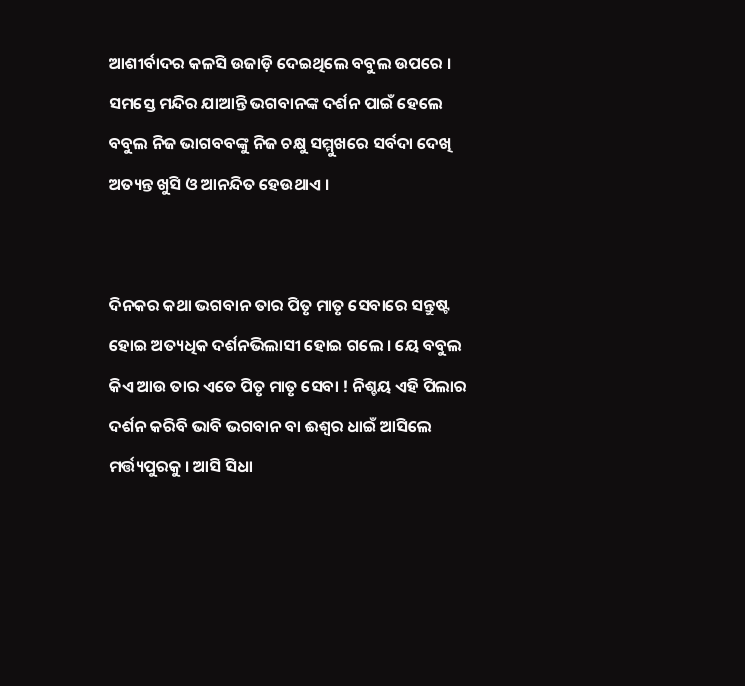ଆଶୀର୍ବାଦର କଳସି ଉଜାଡ଼ି ଦେଇଥିଲେ ବବୁଲ ଉପରେ । ସମସ୍ତେ ମନ୍ଦିର ଯାଆନ୍ତି ଭଗବାନଙ୍କ ଦର୍ଶନ ପାଇଁ ହେଲେ ବବୁଲ ନିଜ ଭାଗବବଙ୍କୁ ନିଜ ଚକ୍ଷୁ ସମ୍ମୁଖରେ ସର୍ବଦା ଦେଖି ଅତ୍ୟନ୍ତ ଖୁସି ଓ ଆନନ୍ଦିତ ହେଉଥାଏ ।


ଦିନକର କଥା ଭଗବାନ ତାର ପିତୃ ମାତୃ ସେବାରେ ସନ୍ତୁଷ୍ଟ ହୋଇ ଅତ୍ୟଧିକ ଦର୍ଶନଭିଲାସୀ ହୋଇ ଗଲେ । ୟେ ବବୁଲ କିଏ ଆଉ ତାର ଏତେ ପିତୃ ମାତୃ ସେବା ! ନିଶ୍ଚୟ ଏହି ପିଲାର ଦର୍ଶନ କରିବି ଭାବି ଭଗବାନ ବା ଈଶ୍ୱର ଧାଇଁ ଆସିଲେ ମର୍ତ୍ତ୍ୟପୁରକୁ । ଆସି ସିଧା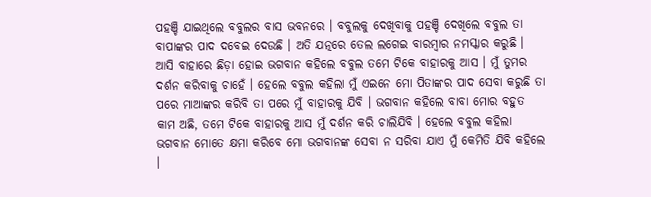ପହଞ୍ଚି ଯାଇଥିଲେ ବବୁଲର ବାସ ଭବନରେ । ବବୁଲକୁ ଦେଖିବାକୁ ପହଞ୍ଚି ଦେଖିଲେ ବବୁଲ ତା ବାପାଙ୍କର ପାଦ ଦବେଇ ଦେଉଛି । ଅତି ଯତ୍ନରେ ତେଲ ଲଗେଇ ବାରମ୍ବାର ନମସ୍କାର କରୁଛି । ଆସି ବାହାରେ ଛିଡ଼ା ହୋଇ ଭଗବାନ କହିଲେ ବବୁଲ ତମେ ଟିକେ ବାହାରକୁ ଆସ । ମୁଁ ତୁମର ଦର୍ଶନ କରିବାକୁ ଚାହେଁ । ହେଲେ ବବୁଲ କହିଲା ମୁଁ ଏଇନେ ମୋ ପିତାଙ୍କର ପାଦ ସେବା କରୁଛି ତା ପରେ ମାଆଙ୍କର କରିବି ତା ପରେ ମୁଁ ବାହାରକୁ ଯିବି । ଭଗବାନ କହିଲେ ବାବା ମୋର ବହୁତ କାମ ଅଛି, ତମେ ଟିକେ ବାହାରକୁ ଆସ ମୁଁ ଦର୍ଶନ କରି ଚାଲିଯିବି । ହେଲେ ବବୁଲ କହିଲା ଭଗବାନ ମୋତେ କ୍ଷମା କରିବେ ମୋ ଭଗବାନଙ୍କ ସେବା ନ ସରିବା ଯାଏ ମୁଁ କେମିତି ଯିବି କହିଲେ ।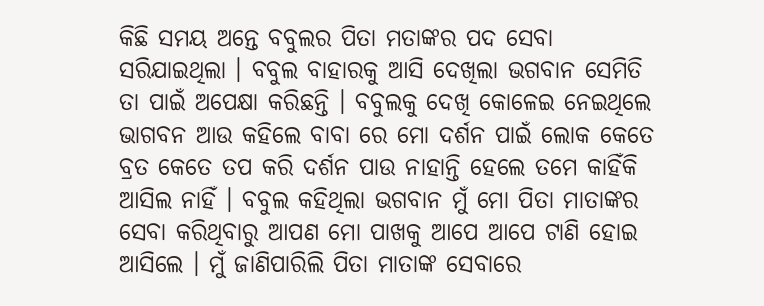କିଛି ସମୟ ଅନ୍ତେ ବବୁଲର ପିତା ମତାଙ୍କର ପଦ ସେବା ସରିଯାଇଥିଲା । ବବୁଲ ବାହାରକୁ ଆସି ଦେଖିଲା ଭଗବାନ ସେମିତି ତା ପାଇଁ ଅପେକ୍ଷା କରିଛନ୍ତି । ବବୁଲକୁ ଦେଖି କୋଳେଇ ନେଇଥିଲେ ଭାଗବନ ଆଉ କହିଲେ ବାବା ରେ ମୋ ଦର୍ଶନ ପାଇଁ ଲୋକ କେତେ ବ୍ରତ କେତେ ତପ କରି ଦର୍ଶନ ପାଉ ନାହାନ୍ତି ହେଲେ ତମେ କାହିଁକି ଆସିଲ ନାହିଁ । ବବୁଲ କହିଥିଲା ଭଗବାନ ମୁଁ ମୋ ପିତା ମାତାଙ୍କର ସେବା କରିଥିବାରୁ ଆପଣ ମୋ ପାଖକୁ ଆପେ ଆପେ ଟାଣି ହୋଇ ଆସିଲେ । ମୁଁ ଜାଣିପାରିଲି ପିତା ମାତାଙ୍କ ସେବାରେ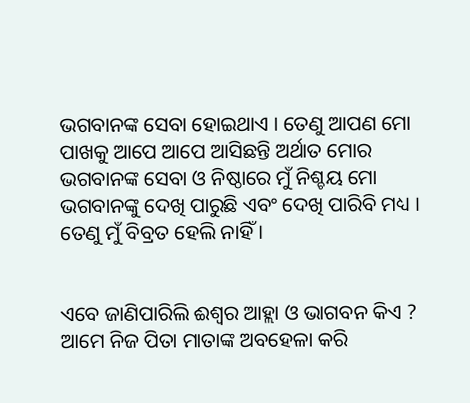ଭଗବାନଙ୍କ ସେବା ହୋଇଥାଏ । ତେଣୁ ଆପଣ ମୋ ପାଖକୁ ଆପେ ଆପେ ଆସିଛନ୍ତି ଅର୍ଥାତ ମୋର ଭଗବାନଙ୍କ ସେବା ଓ ନିଷ୍ଠାରେ ମୁଁ ନିଶ୍ଚୟ ମୋ ଭଗବାନଙ୍କୁ ଦେଖି ପାରୁଛି ଏବଂ ଦେଖି ପାରିବି ମଧ୍ୟ । ତେଣୁ ମୁଁ ବିବ୍ରତ ହେଲି ନାହିଁ ।


ଏବେ ଜାଣିପାରିଲି ଈଶ୍ୱର ଆହ୍ଲା ଓ ଭାଗବନ କିଏ ? ଆମେ ନିଜ ପିତା ମାତାଙ୍କ ଅବହେଳା କରି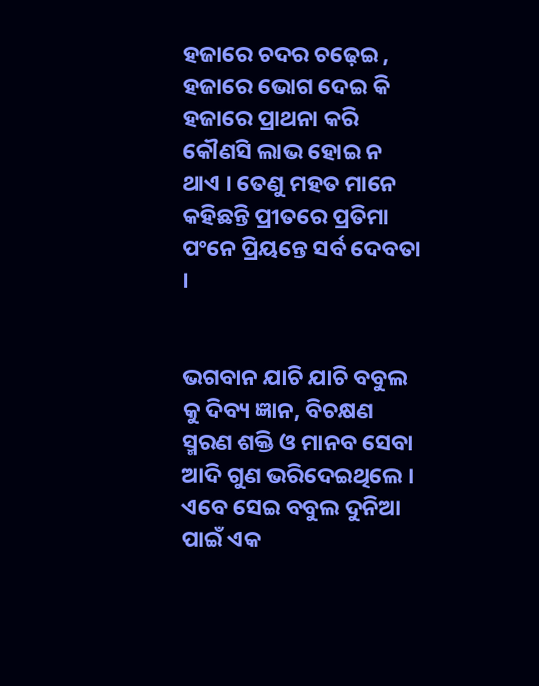ହଜାରେ ଚଦର ଚଢ଼େଇ , ହଜାରେ ଭୋଗ ଦେଇ କି ହଜାରେ ପ୍ରାଥନା କରି କୌଣସି ଲାଭ ହୋଇ ନ ଥାଏ । ତେଣୁ ମହତ ମାନେ କହିଛନ୍ତି ପ୍ରୀତରେ ପ୍ରତିମା ପଂନେ ପ୍ରିୟନ୍ତେ ସର୍ବ ଦେବତା ।


ଭଗବାନ ଯାଚି ଯାଚି ବବୁଲ କୁ ଦିବ୍ୟ ଜ୍ଞାନ, ବିଚକ୍ଷଣ ସ୍ମରଣ ଶକ୍ତି ଓ ମାନବ ସେବା ଆଦି ଗୁଣ ଭରିଦେଇଥିଲେ । ଏବେ ସେଇ ବବୁଲ ଦୁନିଆ ପାଇଁ ଏକ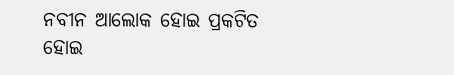ନବୀନ ଆଲୋକ ହୋଇ ପ୍ରକଟିତ ହୋଇ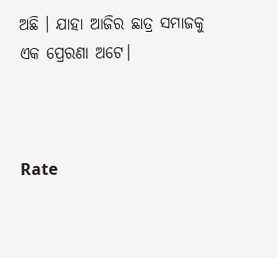ଅଛି । ଯାହା ଆଜିର ଛାତ୍ର ସମାଜକୁ ଏକ ପ୍ରେରଣା ଅଟେ।



Rate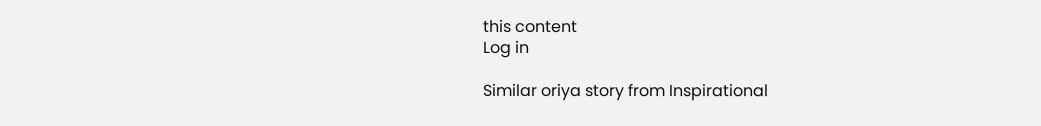this content
Log in

Similar oriya story from Inspirational